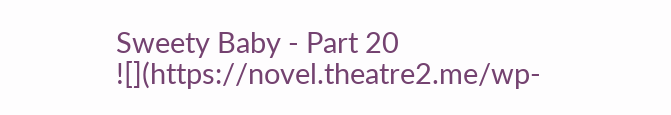Sweety Baby - Part 20
![](https://novel.theatre2.me/wp-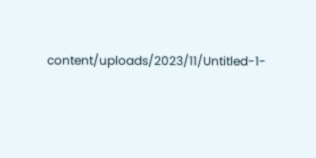content/uploads/2023/11/Untitled-1-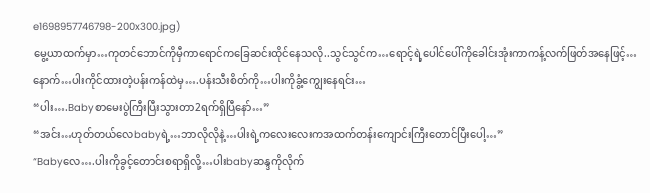e1698957746798-200x300.jpg)
မွေ့ယာထက်မှာ…ကုတင်ဘောင်ကိုမှီကာရောင်ကခြေဆင်းထိုင်နေသလို..သွင်သွင်က…ရောင့်ရဲ့ပေါင်ပေါ်ကိုခေါင်းအုံးကာကန့်လက်ဖြတ်အနေဖြင့်…
နောက်…ပါးကိုင်ထားတဲ့ပန်းကန်ထဲမှ….ပန်းသီးစိတ်ကို…ပါးကိုခွံ့ကျွေးနေရင်း…
“ပါး….Babyစာမေးပွဲကြီးပြီးသွားတာ2ရက်ရှိပြီနော်…”
“အင်း…ဟုတ်တယ်လေbabyရဲ့…ဘာလိုလိုနဲ့…ပါးရဲ့ကလေးလေးကအထက်တန်းကျောင်းကြီးတောင်ပြီးပေါ့…”
“Babyလေ….ပါးကိုခွင့်တောင်းစရာရှိလို့…ပါးbabyဆန္ဒကိုလိုက်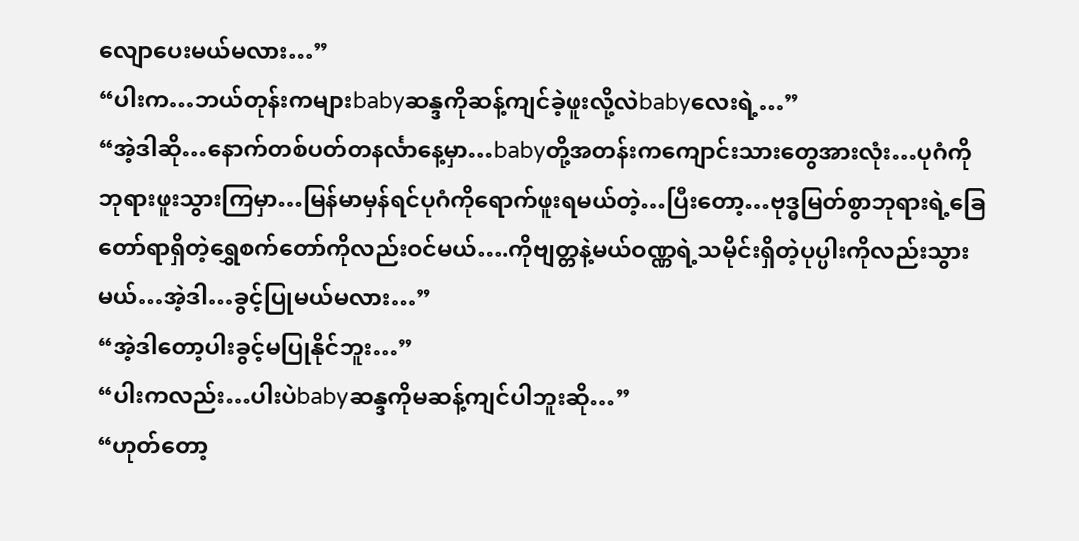လျောပေးမယ်မလား…”
“ပါးက…ဘယ်တုန်းကများbabyဆန္ဒကိုဆန့်ကျင်ခဲ့ဖူးလို့လဲbabyလေးရဲ့…”
“အဲ့ဒါဆို…နောက်တစ်ပတ်တနင်္လာနေ့မှာ…babyတို့အတန်းကကျောင်းသားတွေအားလုံး…ပုဂံကိုဘုရားဖူးသွားကြမှာ…မြန်မာမှန်ရင်ပုဂံကိုရောက်ဖူးရမယ်တဲ့…ပြီးတော့…ဗုဒ္ဓမြတ်စွာဘုရားရဲ့ခြေတော်ရာရှိတဲ့ရွှေစက်တော်ကိုလည်းဝင်မယ်….ကိုဗျတ္တနဲ့မယ်ဝဏ္ဏရဲ့သမိုင်းရှိတဲ့ပုပ္ပါးကိုလည်းသွားမယ်…အဲ့ဒါ…ခွင့်ပြုမယ်မလား…”
“အဲ့ဒါတော့ပါးခွင့်မပြုနိုင်ဘူး…”
“ပါးကလည်း…ပါးပဲbabyဆန္ဒကိုမဆန့်ကျင်ပါဘူးဆို…”
“ဟုတ်တော့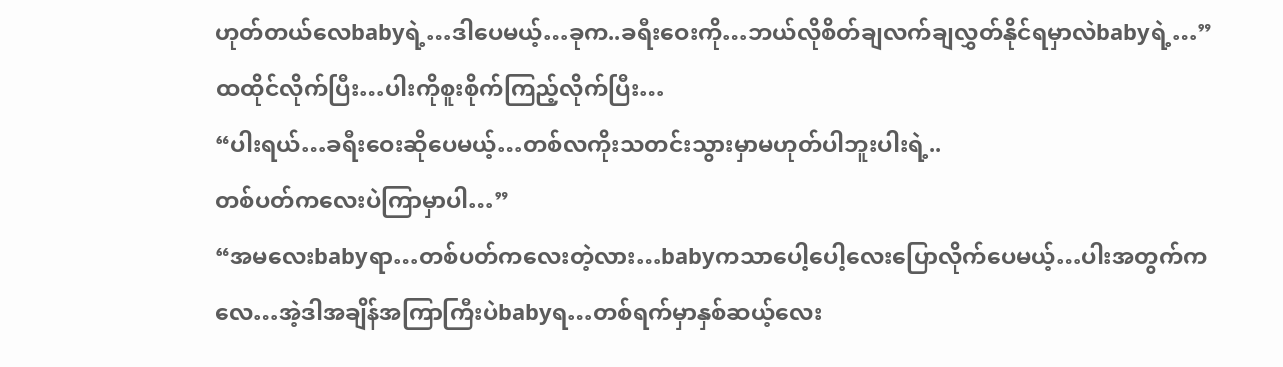ဟုတ်တယ်လေbabyရဲ့…ဒါပေမယ့်…ခုက..ခရီးဝေးကို…ဘယ်လိုစိတ်ချလက်ချလွှတ်နိုင်ရမှာလဲbabyရဲ့…”
ထထိုင်လိုက်ပြီး…ပါးကိုစူးစိုက်ကြည့်လိုက်ပြီး…
“ပါးရယ်…ခရီးဝေးဆိုပေမယ့်…တစ်လကိုးသတင်းသွားမှာမဟုတ်ပါဘူးပါးရဲ့..
တစ်ပတ်ကလေးပဲကြာမှာပါ…”
“အမလေးbabyရာ…တစ်ပတ်ကလေးတဲ့လား…babyကသာပေါ့ပေါ့လေးပြောလိုက်ပေမယ့်…ပါးအတွက်ကလေ…အဲ့ဒါအချိန်အကြာကြီးပဲbabyရ…တစ်ရက်မှာနှစ်ဆယ့်လေး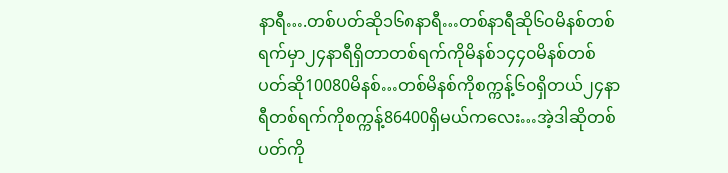နာရီ….တစ်ပတ်ဆို၁၆၈နာရီ…တစ်နာရီဆို၆၀မိနစ်တစ်ရက်မှာ၂၄နာရီရှိတာတစ်ရက်ကိုမိနစ်၁၄၄၀မိနစ်တစ်ပတ်ဆို10080မိနစ်…တစ်မိနစ်ကိုစက္ကန့်၆၀ရှိတယ်၂၄နာရီတစ်ရက်ကိုစက္ကန့်86400ရှိမယ်ကလေး…အဲ့ဒါဆိုတစ်ပတ်ကို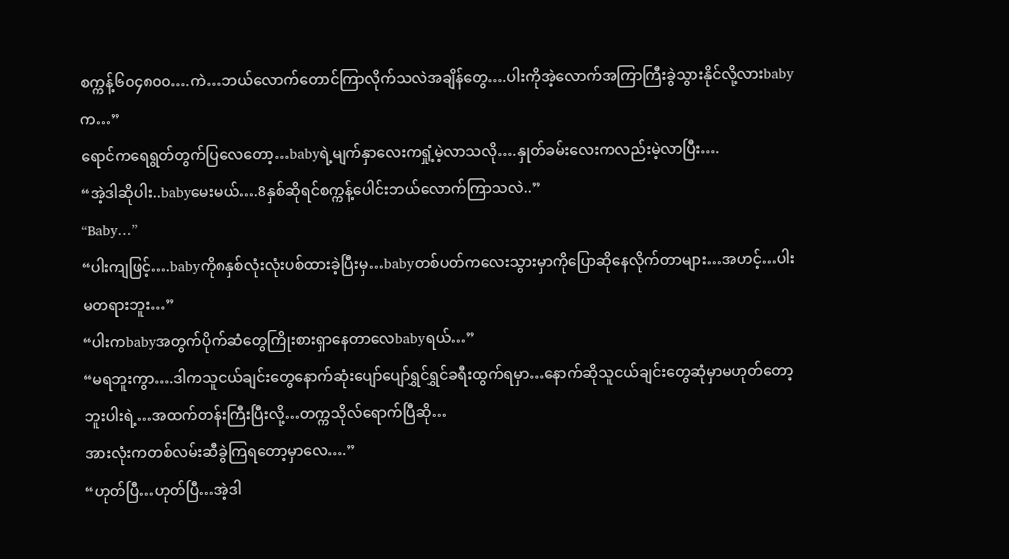စက္ကန့်၆၀၄၈၀၀….ကဲ…ဘယ်လောက်တောင်ကြာလိုက်သလဲအချိန်တွေ….ပါးကိုအဲ့လောက်အကြာကြီးခွဲသွားနိုင်လို့လားbabyက…”
ရောင်ကရေရွတ်တွက်ပြလေတော့…babyရဲ့မျက်နှာလေးကရှုံ့မဲ့လာသလို….နှုတ်ခမ်းလေးကလည်းမဲ့လာပြီး….
“အဲ့ဒါဆိုပါး..babyမေးမယ်….8နှစ်ဆိုရင်စက္ကန့်ပေါင်းဘယ်လောက်ကြာသလဲ..”
“Baby…”
“ပါးကျဖြင့်….babyကို၈နှစ်လုံးလုံးပစ်ထားခဲ့ပြီးမှ…babyတစ်ပတ်ကလေးသွားမှာကိုပြောဆိုနေလိုက်တာများ…အဟင့်…ပါးမတရားဘူး…”
“ပါးကbabyအတွက်ပိုက်ဆံတွေကြိုးစားရှာနေတာလေbabyရယ်…”
“မရဘူးကွာ….ဒါကသူငယ်ချင်းတွေနောက်ဆုံးပျော်ပျော်ရွှင်ရွှင်ခရီးထွက်ရမှာ…နောက်ဆိုသူငယ်ချင်းတွေဆုံမှာမဟုတ်တော့ဘူးပါးရဲ့…အထက်တန်းကြီးပြီးလို့…တက္ကသိုလ်ရောက်ပြီဆို…
အားလုံးကတစ်လမ်းဆီခွဲကြရတော့မှာလေ….”
“ဟုတ်ပြီ…ဟုတ်ပြီ…အဲ့ဒါ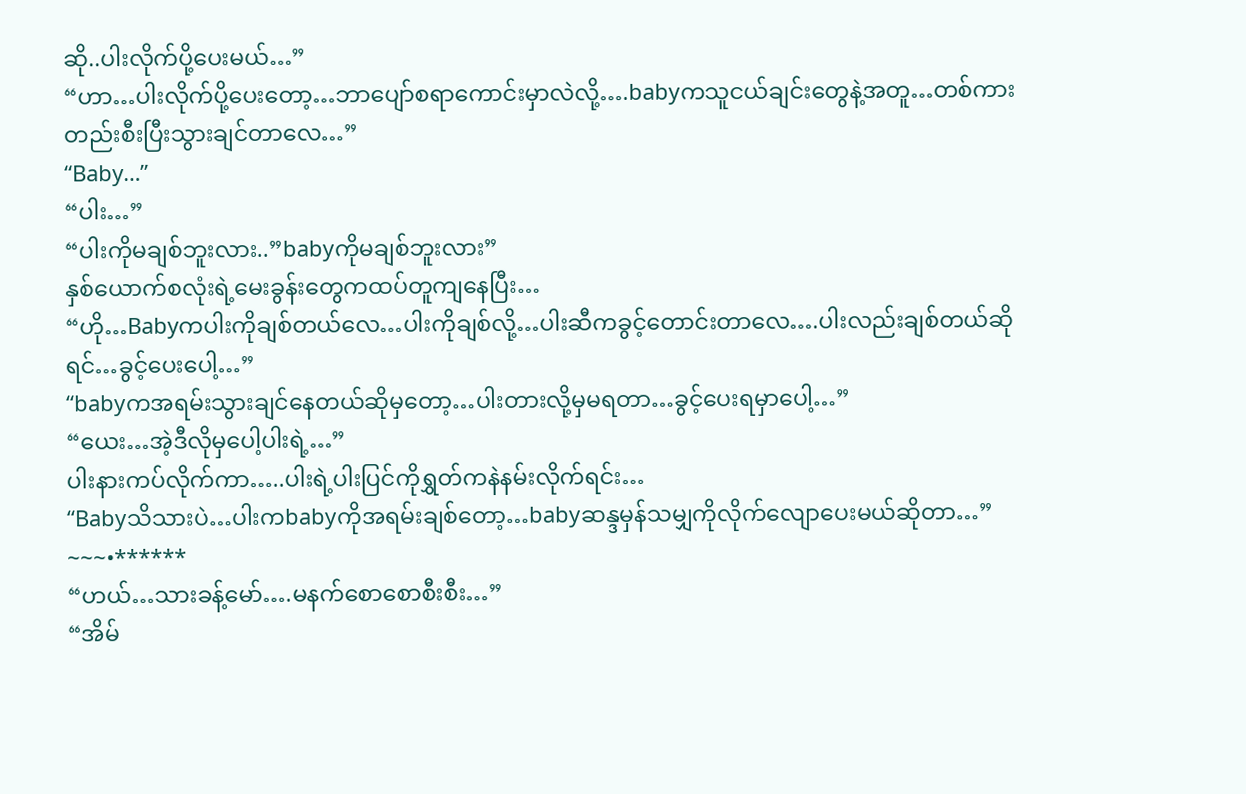ဆို..ပါးလိုက်ပို့ပေးမယ်…”
“ဟာ…ပါးလိုက်ပို့ပေးတော့…ဘာပျော်စရာကောင်းမှာလဲလို့….babyကသူငယ်ချင်းတွေနဲ့အတူ…တစ်ကားတည်းစီးပြီးသွားချင်တာလေ…”
“Baby…”
“ပါး…”
“ပါးကိုမချစ်ဘူးလား..”babyကိုမချစ်ဘူးလား”
နှစ်ယောက်စလုံးရဲ့မေးခွန်းတွေကထပ်တူကျနေပြီး…
“ဟို…Babyကပါးကိုချစ်တယ်လေ…ပါးကိုချစ်လို့…ပါးဆီကခွင့်တောင်းတာလေ….ပါးလည်းချစ်တယ်ဆိုရင်…ခွင့်ပေးပေါ့…”
“babyကအရမ်းသွားချင်နေတယ်ဆိုမှတော့…ပါးတားလို့မှမရတာ…ခွင့်ပေးရမှာပေါ့…”
“ယေး…အဲ့ဒီလိုမှပေါ့ပါးရဲ့…”
ပါးနားကပ်လိုက်ကာ…..ပါးရဲ့ပါးပြင်ကိုရွှတ်ကနဲနမ်းလိုက်ရင်း…
“Babyသိသားပဲ…ပါးကbabyကိုအရမ်းချစ်တော့…babyဆန္ဒမှန်သမျှကိုလိုက်လျောပေးမယ်ဆိုတာ…”
~~~•******
“ဟယ်…သားခန့်မော်….မနက်စောစောစီးစီး…”
“အိမ်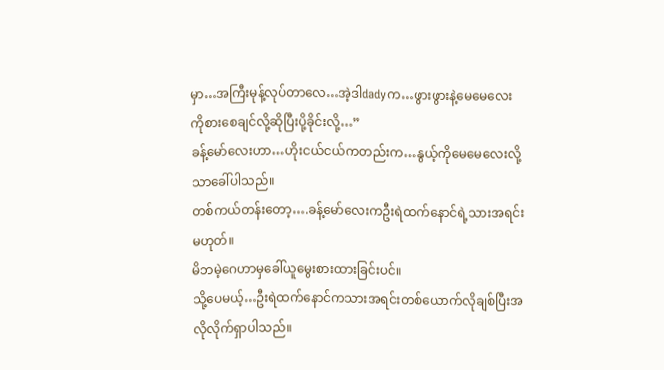မှာ…အကြီးမုန့်လုပ်တာလေ…အဲ့ဒါdadyက…ဖွားဖွားနဲ့မေမေလေးကိုစားစေချင်လို့ဆိုပြီးပို့ခိုင်းလို့…”
ခန့်မော်လေးဟာ…ဟိုးငယ်ငယ်ကတည်းက…နွယ့်ကိုမေမေလေးလို့သာခေါ်ပါသည်။
တစ်ကယ်တန်းတော့….ခန့်မော်လေးကဦးရဲထက်နောင်ရဲ့သားအရင်းမဟုတ်။
မိဘမဲ့ဂေဟာမှခေါ်ယူမွေးစားထားခြင်းပင်။
သို့ပေမယ့်…ဦးရဲထက်နောင်ကသားအရင်းတစ်ယောက်လိုချစ်ပြီးအလိုလိုက်ရှာပါသည်။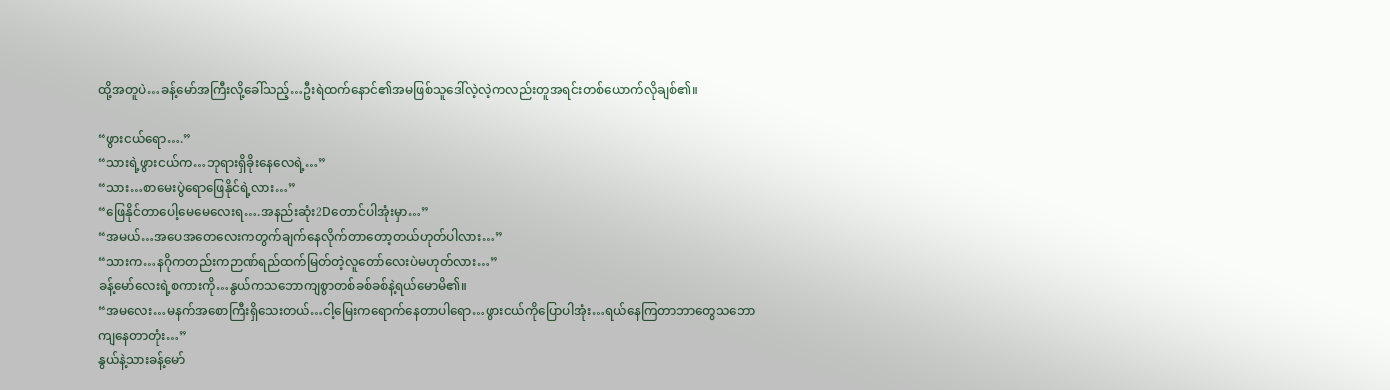ထို့အတူပဲ…ခန့်မော်အကြီးလို့ခေါ်သည့်…ဦးရဲထက်နောင်၏အမဖြစ်သူဒေါ်လဲ့လဲ့ကလည်းတူအရင်းတစ်ယောက်လိုချစ်၏။

“ဖွားငယ်ရော….”
“သားရဲ့ဖွားငယ်က…ဘုရားရှိခိုးနေလေရဲ့…”
“သား…စာမေးပွဲရောဖြေနိုင်ရဲ့လား…”
“ဖြေနိုင်တာပေါ့မေမေလေးရ….အနည်းဆုံး2Dတောင်ပါအုံးမှာ…”
“အမယ်…အပေအတေလေးကတွက်ချက်နေလိုက်တာတော့တယ်ဟုတ်ပါလား…”
“သားက…နဂိုကတည်းကဉာဏ်ရည်ထက်မြတ်တဲ့လူတော်လေးပဲမဟုတ်လား…”
ခန့်မော်လေးရဲ့စကားကို…နွယ်ကသဘောကျစွာတစ်ခစ်ခစ်နဲ့ရယ်မောမိ၏။
“အမလေး…မနက်အစောကြီးရှိသေးတယ်…ငါ့မြေးကရောက်နေတာပါရော…ဖွားငယ်ကိုပြောပါအုံး…ရယ်နေကြတာဘာတွေသဘောကျနေတာတုံး…”
နွယ်နဲ့သားခန့်မော်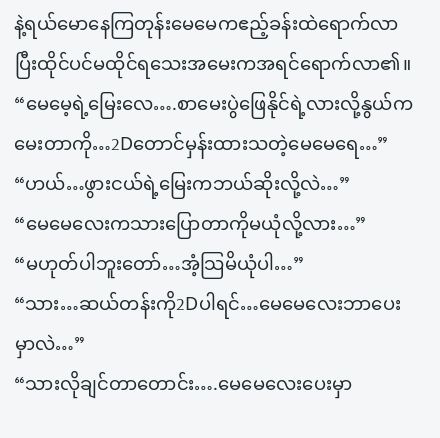နဲ့ရယ်မောနေကြတုန်းမေမေကဧည့်ခန်းထဲရောက်လာပြီးထိုင်ပင်မထိုင်ရသေးအမေးကအရင်ရောက်လာ၏။
“မေမေ့ရဲ့မြေးလေ….စာမေးပွဲဖြေနိုင်ရဲ့လားလို့နွယ်ကမေးတာကို…2Dတောင်မှန်းထားသတဲ့မေမေရေ…”
“ဟယ်…ဖွားငယ်ရဲ့မြေးကဘယ်ဆိုးလို့လဲ…”
“မေမေလေးကသားပြောတာကိုမယုံလို့လား…”
“မဟုတ်ပါဘူးတော်…အံ့သြမိယုံပါ…”
“သား…ဆယ်တန်းကို2Dပါရင်…မေမေလေးဘာပေးမှာလဲ…”
“သားလိုချင်တာတောင်း….မေမေလေးပေးမှာ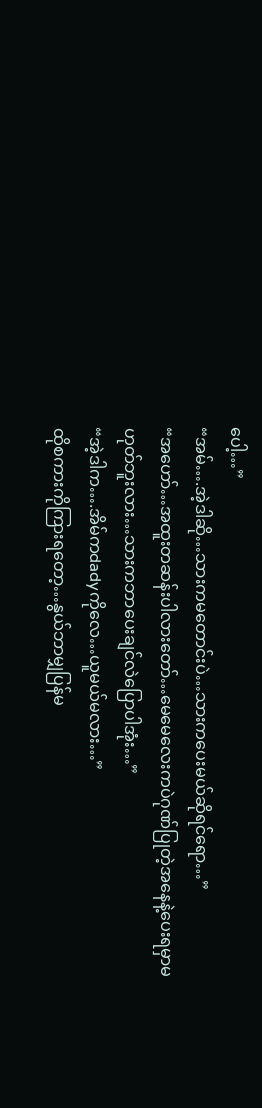ပေါ့…”
“အမ်….အဲ့ဒါဆို…သားကမတောင်းပဲ…သားကပေးမယ်ဆိုရင်ရော…”
“အဟော်…အထူးတဆန်းပါလားတော်…မေမေလေးကပဲဂုဏ်ပြုတဲ့အနေနဲ့ပေးရမှာမဟုတ်ဘူးလား…သားကဘာပေးချင်လဲပြောပါအုံး…”
“အဲ့ဒါက….အိမ်ကdadyကိုလေ…ယူမယ်မလား…”
ထိုစကားကိုကြားရတော့…နွယ်ဘာမျှပြန်မ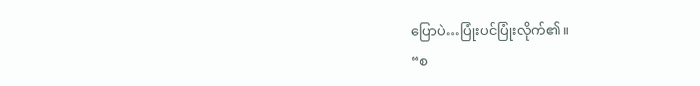ပြောပဲ…ပြုံးပင်ပြုံးလိုက်၏။
“စ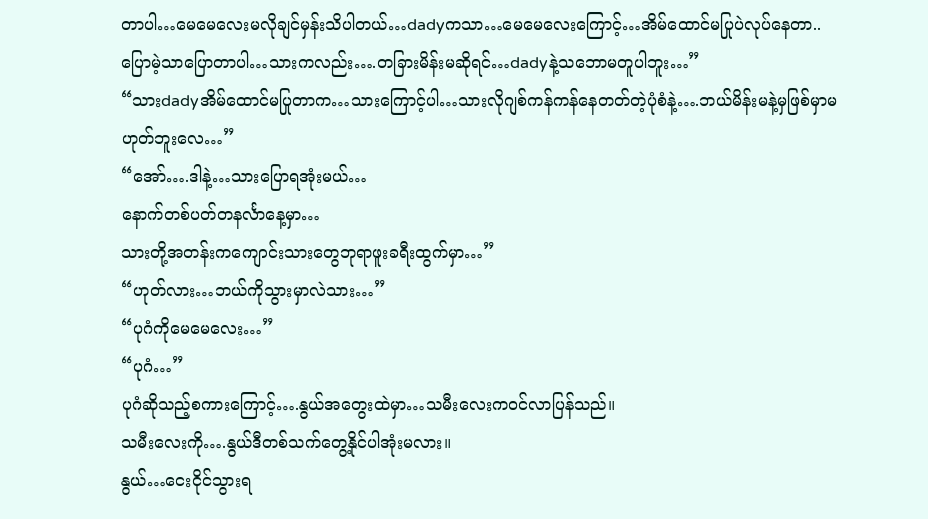တာပါ…မေမေလေးမလိုချင်မှန်းသိပါတယ်…dadyကသာ…မေမေလေးကြောင့်…အိမ်ထောင်မပြုပဲလုပ်နေတာ..
ပြောမဲ့သာပြောတာပါ…သားကလည်း….တခြားမိန်းမဆိုရင်…dadyနဲ့သဘောမတူပါဘူး…”
“သားdadyအိမ်ထောင်မပြုတာက…သားကြောင့်ပါ…သားလိုဂျစ်ကန်ကန်နေတတ်တဲ့ပုံစံနဲ့….ဘယ်မိန်းမနဲ့မှဖြစ်မှာမဟုတ်ဘူးလေ…”
“အော်….ဒါနဲ့…သားပြောရအုံးမယ်…
နောက်တစ်ပတ်တနင်္လာနေ့မှာ…
သားတို့အတန်းကကျောင်းသားတွေဘုရာဖူးခရီးထွက်မှာ…”
“ဟုတ်လား…ဘယ်ကိုသွားမှာလဲသား…”
“ပုဂံကိုမေမေလေး…”
“ပုဂံ…”
ပုဂံဆိုသည့်စကားကြောင့်….နွယ်အတွေးထဲမှာ…သမီးလေးကဝင်လာပြန်သည်။
သမီးလေးကို….နွယ်ဒီတစ်သက်တွေ့နိုင်ပါအုံးမလား။
နွယ်…ငေးငိုင်သွားရ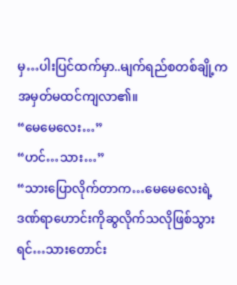မှ…ပါးပြင်ထက်မှာ..မျက်ရည်စတစ်ချို့ကအမှတ်မထင်ကျလာ၏။
“မေမေလေး…”
“ဟင်…သား…”
“သားပြောလိုက်တာက…မေမေလေးရဲ့ဒဏ်ရာဟောင်းကိုဆွလိုက်သလိုဖြစ်သွားရင်…သားတောင်း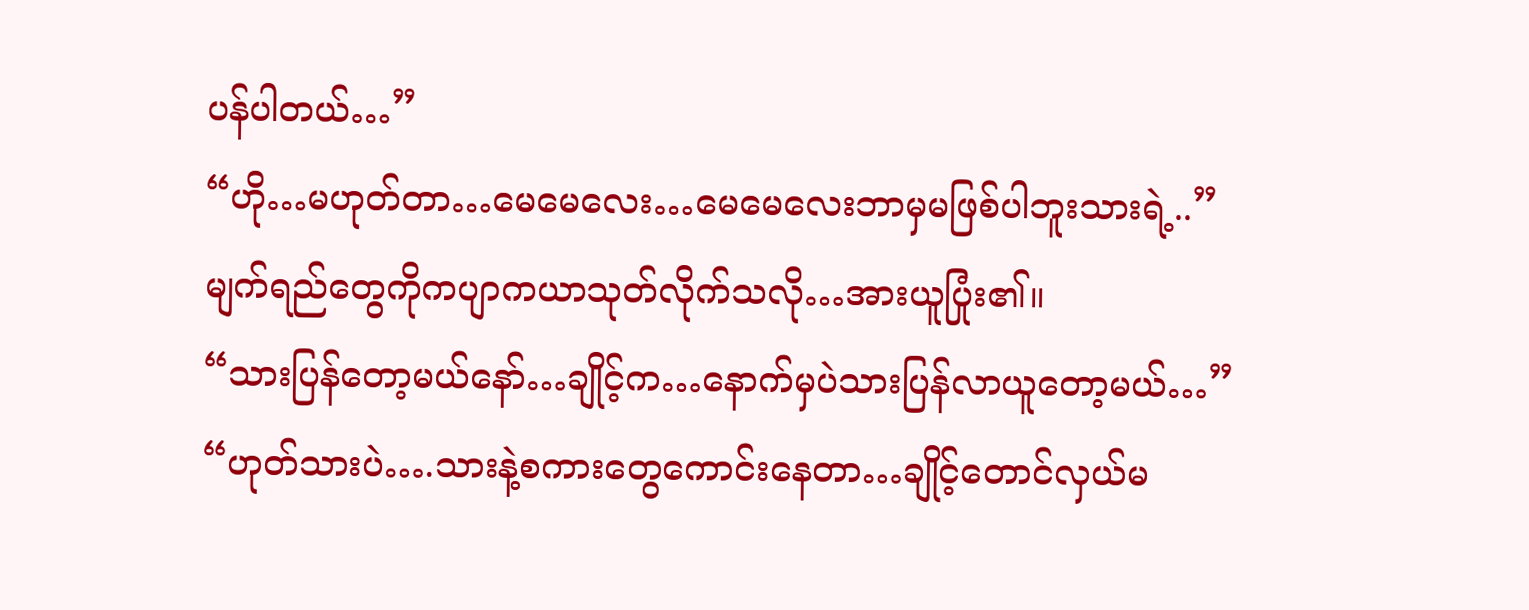ပန်ပါတယ်…”
“ဟို…မဟုတ်တာ…မေမေလေး…မေမေလေးဘာမှမဖြစ်ပါဘူးသားရဲ့..”
မျက်ရည်တွေကိုကပျာကယာသုတ်လိုက်သလို…အားယူပြုံး၏။
“သားပြန်တော့မယ်နော်…ချိုင့်က…နောက်မှပဲသားပြန်လာယူတော့မယ်…”
“ဟုတ်သားပဲ….သားနဲ့စကားတွေကောင်းနေတာ…ချိုင့်တောင်လှယ်မ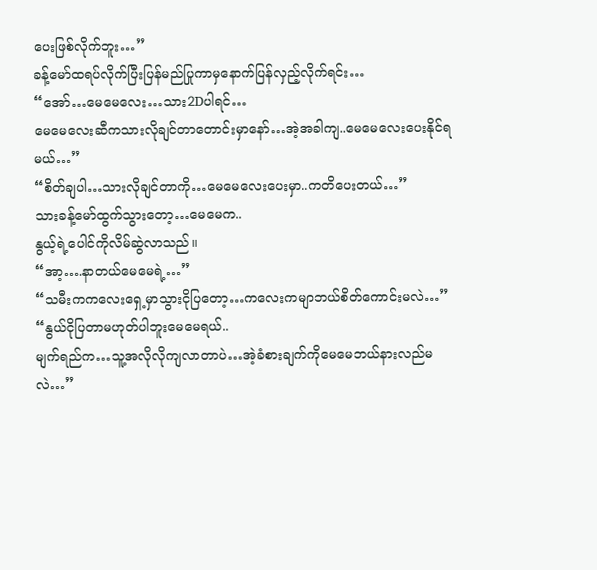ပေးဖြစ်လိုက်ဘူး…”
ခန့်မော်ထရပ်လိုက်ပြီးပြန်မည်ပြုကာမှနောက်ပြန်လှည့်လိုက်ရင်း…
“အော်…မေမေလေး…သား2Dပါရင်…
မေမေလေးဆီကသားလိုချင်တာတောင်းမှာနော်…အဲ့အခါကျ..မေမေလေးပေးနိုင်ရမယ်…”
“စိတ်ချပါ…သားလိုချင်တာကို…မေမေလေးပေးမှာ..ကတိပေးတယ်…”
သားခန့်မော်ထွက်သွားတော့…မေမေက..
နွယ့်ရဲ့ပေါင်ကိုလိမ်ဆွဲလာသည်။
“အာ့….နာတယ်မေမေရဲ့…”
“သမီးကကလေးရှေ့မှာသွားငိုပြတော့…ကလေးကမျာဘယ်စိတ်ကောင်းမလဲ…”
“နွယ်ငိုပြတာမဟုတ်ပါဘူးမေမေရယ်..
မျက်ရည်က…သူ့အလိုလိုကျလာတာပဲ…အဲ့ခံစားချက်ကိုမေမေဘယ်နားလည်မလဲ…”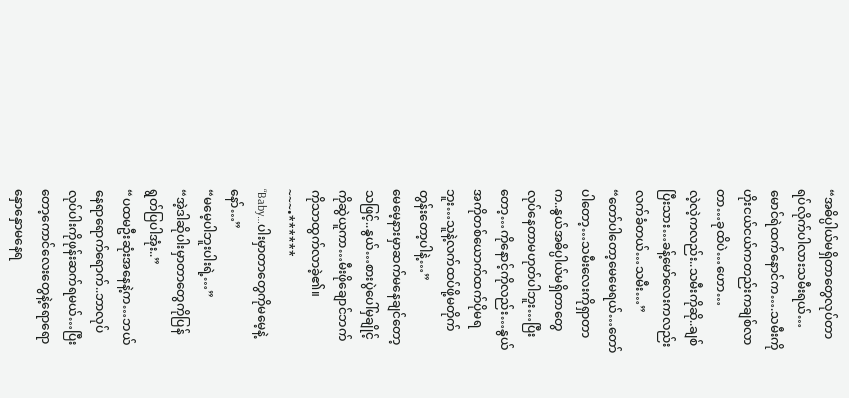“အဓိပ္ပါယ်မရှိတာတွေလုပ်တာရပ်လိုက်ပါလားသမီးရယ်…မောင်ရဲထက်နောင်က….သမီးကိုဟိုးငယ်ငယ်ကတည်းကချစ်လာတာ…ခုထိပဲ…ဟော…
လဲ့လဲ့ကလည်း..သမီးကိုဆို..ချစ်ပြီးသား…ခန့်မော်လေးကလည်းလက်ခံတယ်…သမီး…”
“တော်ပါတော့မေမေရယ်…တော်ပါတော့…သမီးလေးကိုရှာတာက..နွယ်အဓိပ္ပါယ်မရှိတာတွေလုပ်နေတာမဟုတ်ပါဘူး…ပြီးတော့…ကိုနောင့်ကိုလည်း…နွယ်အကိုတစ်ယောက်ထက်ပိုမရဘူး…သူနဲ့လက်ထပ်ဖို့မတိုက်တွန်းတော့ပါနဲ့…”
မေမေ့နားမှာဆက်မနေချင်တော့သဖြင့်..နွယ်…စားပွဲပေါ်မှချိုင့်ကိုဆွဲယူကာ…မီးဖိုချောင်ဘက်ကိုသာထွက်လာခဲ့၏။
~~~•******
“Baby…ပါးမှာတာတွေကိုမမေ့နဲ့နော်…”
“မမေ့ပါဘူးပါးရဲ့…”
“အဲ့ဒါဆိုပါးမှာတာတွေကိုပြန်ရွတ်ပြပါအုံး..”
“ပထမဦးဆုံးအနေနဲ့က…ဘယ်နေရာရောက်ရောက်..ဘာလုပ်လုပ်ပါးကိုဖုန်းဆက်ရမယ်…ပြီးတော့ကောင်လေးတွေနဲ့ရောရောနှောနှောမနေရ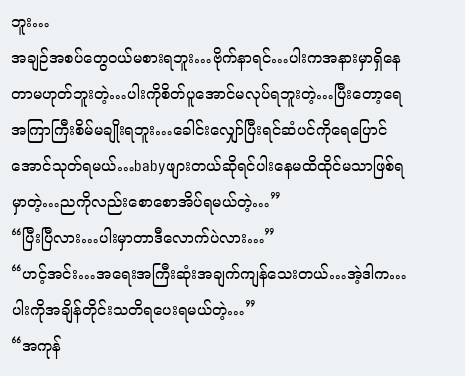ဘူး…
အချဉ်အစပ်တွေဝယ်မစားရဘူး…ဗိုက်နာရင်…ပါးကအနားမှာရှိနေတာမဟုတ်ဘူးတဲ့…ပါးကိုစိတ်ပူအောင်မလုပ်ရဘူးတဲ့…ပြီးတော့ရေအကြာကြီးစိမ်မချိုးရဘူး…ခေါင်းလျှော်ပြီးရင်ဆံပင်ကိုရေပြောင်အောင်သုတ်ရမယ်…babyဖျားတယ်ဆိုရင်ပါးနေမထိထိုင်မသာဖြစ်ရမှာတဲ့…ညကိုလည်းစောစောအိပ်ရမယ်တဲ့…”
“ပြီးပြီလား…ပါးမှာတာဒီလောက်ပဲလား…”
“ဟင့်အင်း…အရေးအကြီးဆုံးအချက်ကျန်သေးတယ်…အဲ့ဒါက…ပါးကိုအချိန်တိုင်းသတိရပေးရမယ်တဲ့…”
“အကုန်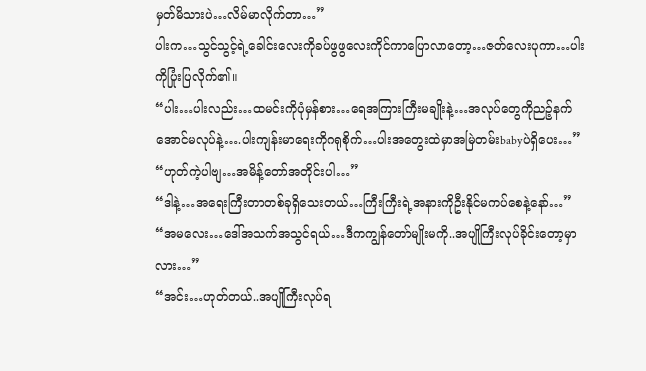မှတ်မိသားပဲ…လိမ်မာလိုက်တာ…”
ပါးက…သွင်သွင့်ရဲ့ခေါင်းလေးကိုခပ်ဖွဖွလေးကိုင်ကာပြောလာတော့…ဇတ်လေးပုကာ…ပါးကိုပြုံးပြလိုက်၏။
“ပါး…ပါးလည်း…ထမင်းကိုပုံမှန်စား…ရေအကြားကြီးမချိုးနဲ့…အလုပ်တွေကိုညဉ့်နက်အောင်မလုပ်နဲ့….ပါးကျန်းမာရေးကိုဂရုစိုက်…ပါးအတွေးထဲမှာအမြဲတမ်းbabyပဲရှိပေး…”
“ဟုတ်ကဲ့ပါဗျ…အမိန့်တော်အတိုင်းပါ…”
“ဒါနဲ့…အရေးကြီးတာတစ်ခုရှိသေးတယ်…ကြီးကြီးရဲ့အနားကိုဦးနိုင်မကပ်စေနဲ့နော်…”
“အမလေး…ဒေါ်အသက်အသွင်ရယ်…ဒီကကျွန်တော်မျိုးမကို..အပျိုကြီးလုပ်ခိုင်းတော့မှာလား…”
“အင်း…ဟုတ်တယ်..အပျိုကြီးလုပ်ရ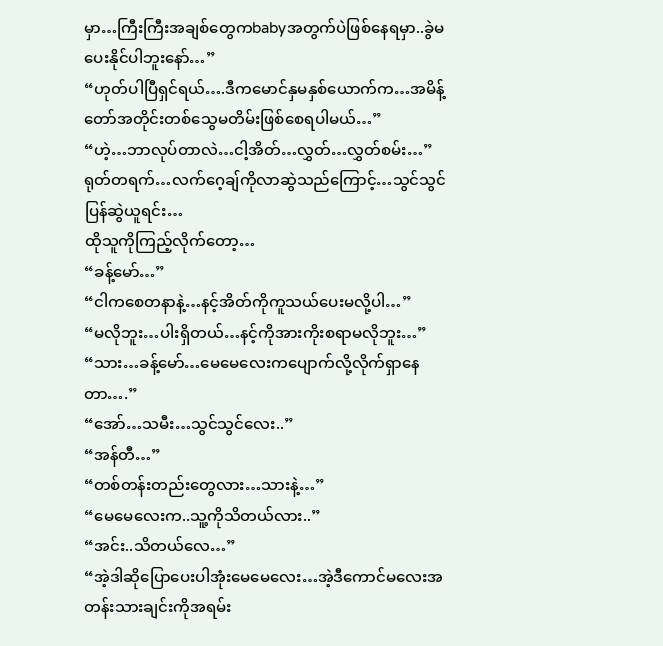မှာ…ကြီးကြီးအချစ်တွေကbabyအတွက်ပဲဖြစ်နေရမှာ..ခွဲမပေးနိုင်ပါဘူးနော်…”
“ဟုတ်ပါပြီရှင်ရယ်….ဒီကမောင်နှမနှစ်ယောက်က…အမိန့်တော်အတိုင်းတစ်သွေမတိမ်းဖြစ်စေရပါမယ်…”
“ဟဲ့…ဘာလုပ်တာလဲ…ငါ့အိတ်…လွှတ်…လွှတ်စမ်း…”
ရုတ်တရက်…လက်ဂေ့ချ်ကိုလာဆွဲသည်ကြောင့်…သွင်သွင်ပြန်ဆွဲယူရင်း…
ထိုသူကိုကြည့်လိုက်တော့…
“ခန့်မော်…”
“ငါကစေတနာနဲ့…နင့်အိတ်ကိုကူသယ်ပေးမလို့ပါ…”
“မလိုဘူး…ပါးရှိတယ်…နင့်ကိုအားကိုးစရာမလိုဘူး…”
“သား…ခန့်မော်…မေမေလေးကပျောက်လို့လိုက်ရှာနေတာ….”
“အော်…သမီး…သွင်သွင်လေး..”
“အန်တီ…”
“တစ်တန်းတည်းတွေလား…သားနဲ့…”
“မေမေလေးက..သူ့ကိုသိတယ်လား..”
“အင်း..သိတယ်လေ…”
“အဲ့ဒါဆိုပြောပေးပါအုံးမေမေလေး…အဲ့ဒီကောင်မလေးအတန်းသားချင်းကိုအရမ်း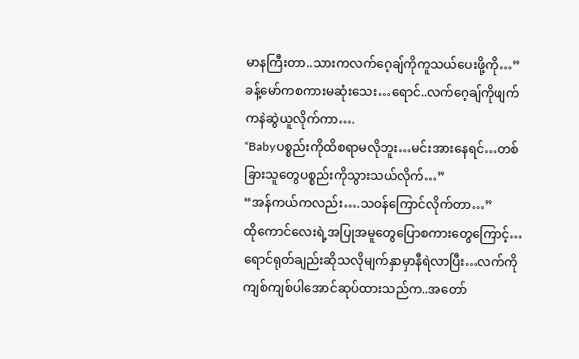မာနကြီးတာ..သားကလက်ဂေ့ချ်ကိုကူသယ်ပေးဖို့ကို…”
ခန့်မော်ကစကားမဆုံးသေး…ရောင်..လက်ဂေ့ချ်ကိုဖျက်ကနဲဆွဲယူလိုက်ကာ….
“Babyပစ္စည်းကိုထိစရာမလိုဘူး…မင်းအားနေရင်…တစ်ခြားသူတွေပစ္စည်းကိုသွားသယ်လိုက်…”
“အန်ကယ်ကလည်း….သဝန်ကြောင်လိုက်တာ…”
ထိုကောင်လေးရဲ့အပြုအမူတွေပြောစကားတွေကြောင့်…ရောင်ရုတ်ချည်းဆိုသလိုမျက်နှာမှာနီရဲလာပြီး…လက်ကိုကျစ်ကျစ်ပါအောင်ဆုပ်ထားသည်က..အတော်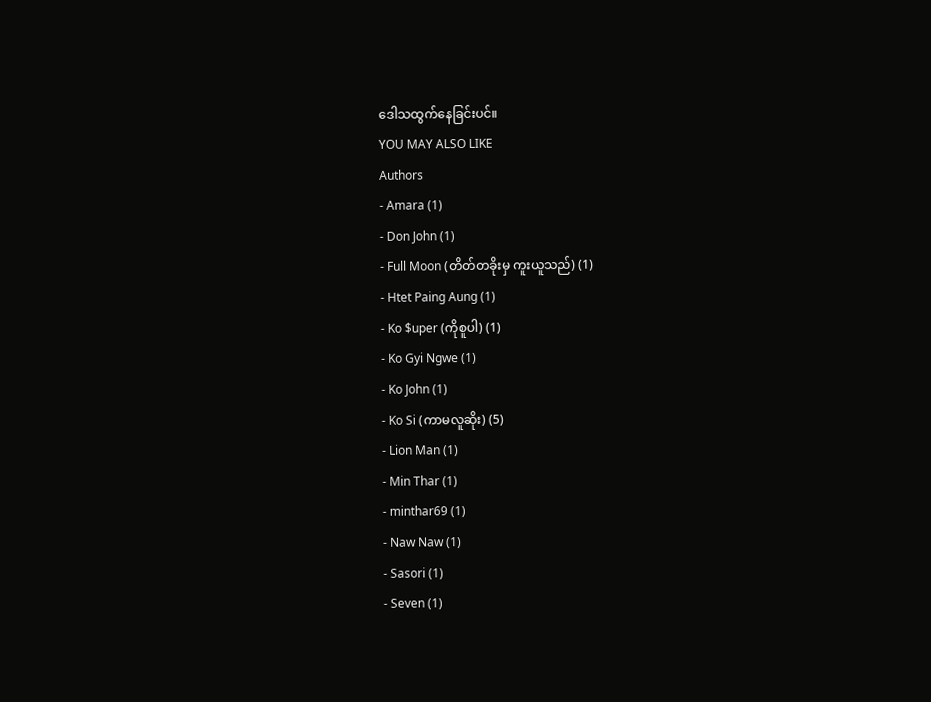ဒေါသထွက်နေခြင်းပင်။
YOU MAY ALSO LIKE
Authors
- Amara (1)
- Don John (1)
- Full Moon (တိတ်တခိုးမှ ကူးယူသည်) (1)
- Htet Paing Aung (1)
- Ko $uper (ကိုစူပါ) (1)
- Ko Gyi Ngwe (1)
- Ko John (1)
- Ko Si (ကာမလူဆိုး) (5)
- Lion Man (1)
- Min Thar (1)
- minthar69 (1)
- Naw Naw (1)
- Sasori (1)
- Seven (1)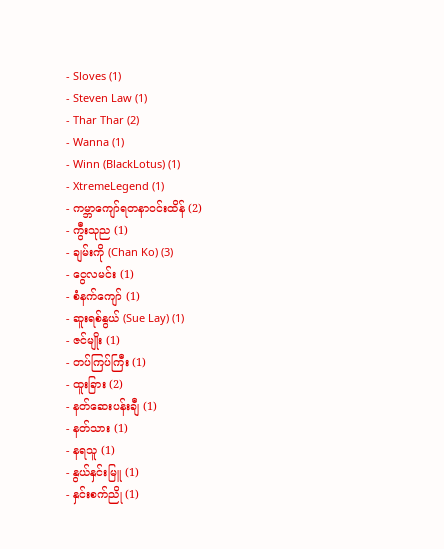- Sloves (1)
- Steven Law (1)
- Thar Thar (2)
- Wanna (1)
- Winn (BlackLotus) (1)
- XtremeLegend (1)
- ကမ္ဘာကျော်ရတနာဝင်းထိန် (2)
- ကွီးသုည (1)
- ချမ်းကို (Chan Ko) (3)
- ငွေလမင်း (1)
- စံနက်ကျော် (1)
- ဆူးရစ်နွယ် (Sue Lay) (1)
- ဇင်မျိုး (1)
- တပ်ကြပ်ကြီး (1)
- ထူးခြား (2)
- နတ်ဆေးပန်းချီ (1)
- နတ်သား (1)
- နရသူ (1)
- နွယ်နှင်းမြူ (1)
- နှင်းစက်ညို (1)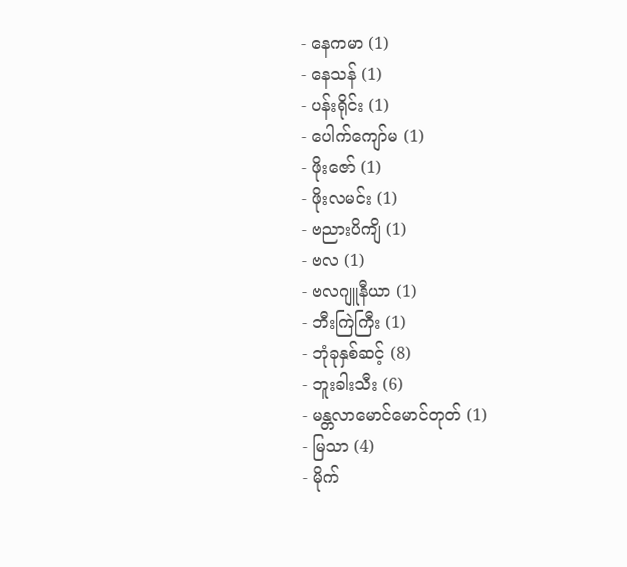- နေကမာ (1)
- နေသန် (1)
- ပန်းရိုင်း (1)
- ပေါက်ကျော်မ (1)
- ဖိုးဇော် (1)
- ဖိုးလမင်း (1)
- ဗညားပိကျိ (1)
- ဗလ (1)
- ဗလဂျူနီယာ (1)
- ဘီးကြဲကြီး (1)
- ဘုံခုနှစ်ဆင့် (8)
- ဘူးခါးသီး (6)
- မန္တလာမောင်မောင်တုတ် (1)
- မြသာ (4)
- မိုက်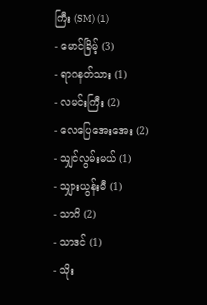ကြီး (SM) (1)
- မောင်ခြိမ့် (3)
- ရာဂနတ်သား (1)
- လမင်းကြီး (2)
- လေပြေအေးအေး (2)
- သျှင်လွမ်းမယ် (1)
- သျှားယွန်းမီ (1)
- သာဂိ (2)
- သာဒင် (1)
- သိုး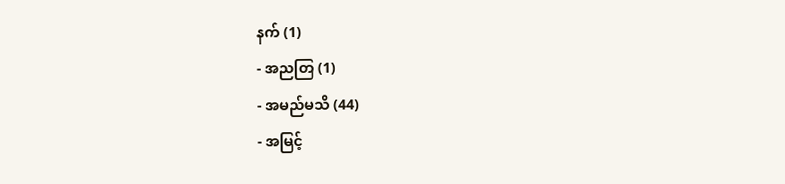နက် (1)
- အညတြ (1)
- အမည်မသိ (44)
- အမြင့်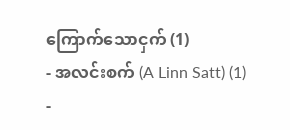ကြောက်သောငှက် (1)
- အလင်းစက် (A Linn Satt) (1)
-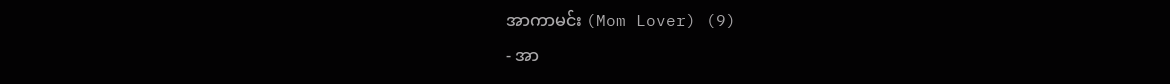အာကာမင်း (Mom Lover) (9)
- အာ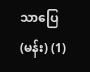သာပြေ (မန်း) (1)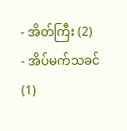- အိတ်ကြီး (2)
- အိပ်မက်သခင် (1)